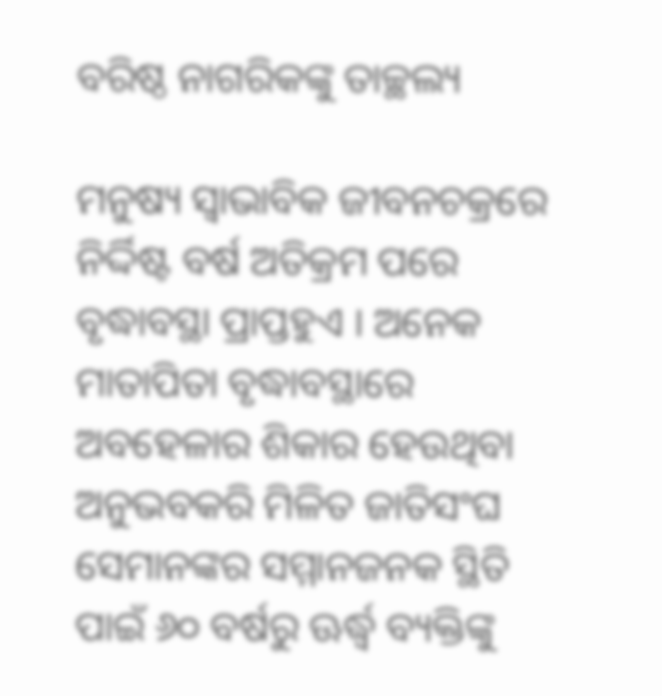ବରିଷ୍ଠ ନାଗରିକଙ୍କୁ ତାଚ୍ଛଲ୍ୟ

ମନୁଷ୍ୟ ସ୍ବାଭାବିକ ଜୀବନଚକ୍ରରେ ନିର୍ଦ୍ଦିଷ୍ଟ ବର୍ଷ ଅତିକ୍ରମ ପରେ ବୃଦ୍ଧାବସ୍ଥା ପ୍ରାପ୍ତହୁଏ । ଅନେକ ମାତାପିତା ବୃଦ୍ଧାବସ୍ଥାରେ ଅବହେଳାର ଶିକାର ହେଉଥିବା ଅନୁଭବକରି ମିଳିତ ଜାତିସଂଘ ସେମାନଙ୍କର ସମ୍ମାନଜନକ ସ୍ଥିତି ପାଇଁ ୬୦ ବର୍ଷରୁ ଊର୍ଦ୍ଧ୍ୱ ବ୍ୟକ୍ତିଙ୍କୁ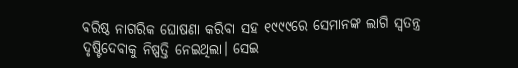ବରିଷ୍ଠ ନାଗରିକ ଘୋଷଣା କରିବା ସହ ୧୯୯୯ରେ ସେମାନଙ୍କ ଲାଗି ସ୍ବତନ୍ତ୍ର ଦୃଷ୍ଟିଦେବାକୁ ନିଷ୍ପତ୍ତି ନେଇଥିଲା। ସେଇ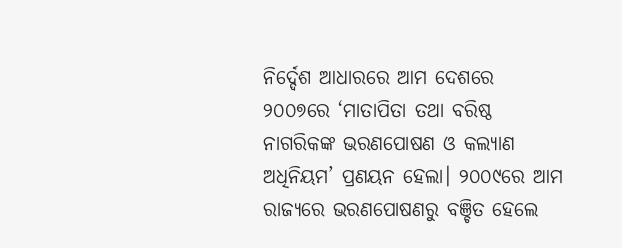ନିର୍ଦ୍ଦେଶ ଆଧାରରେ ଆମ ଦେଶରେ ୨୦୦୭ରେ ‘ମାତାପିତା ତଥା ବରିଷ୍ଠ ନାଗରିକଙ୍କ ଭରଣପୋଷଣ ଓ କଲ୍ୟାଣ ଅଧିନିୟମ’ ପ୍ରଣୟନ ହେଲା। ୨୦୦୯ରେ ଆମ ରାଜ୍ୟରେ ଭରଣପୋଷଣରୁ ବଞ୍ଚିତ ହେଲେ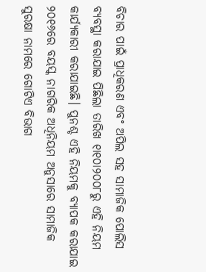ବିଚାର ପାଇଁ ପ୍ରାଧିକରଣ ଏବଂ ଅପିଲ ସହ ସାମାଜିକ ପୋଲିସ ବ୍ୟବସ୍ଥା କରାଯାଇ ପିଛିଲା ତାରିଖ ୧ା୧୦ା୨୦୦୮ରୁ ଏହି ନିୟମ କାର୍ଯ୍ୟକାରୀ କରାଯାଇଛି। ପୁନଶ୍ଚ ଏହି ନିୟମକୁ ବ୍ୟାପକ କରାଯାଇ ୨୦୧୬ରେ ବୟସ୍କ ନାଗରିକ ଅଧିନିୟମ ଅନୁସାରେ ସାମାଜିକ ସୁରକ୍ଷା ନାମରେ ଗୋଟିଏ ବିଭାଗ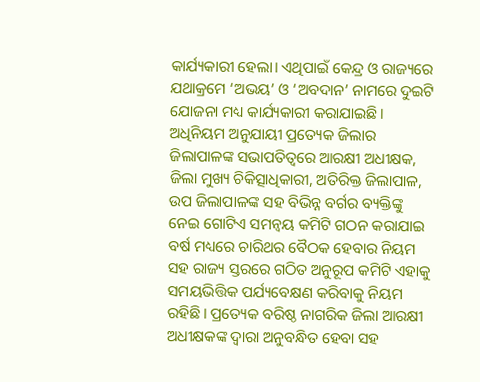କାର୍ଯ୍ୟକାରୀ ହେଲା। ଏଥିପାଇଁ କେନ୍ଦ୍ର ଓ ରାଜ୍ୟରେ ଯଥାକ୍ରମେ ‘ଅଭୟ’ ଓ ‘ଅବଦାନ’ ନାମରେ ଦୁଇଟି ଯୋଜନା ମଧ୍ୟ କାର୍ଯ୍ୟକାରୀ କରାଯାଇଛି। ଅଧିନିୟମ ଅନୁଯାୟୀ ପ୍ରତ୍ୟେକ ଜିଲାର ଜିଲାପାଳଙ୍କ ସଭାପତିତ୍ୱରେ ଆରକ୍ଷୀ ଅଧୀକ୍ଷକ, ଜିଲା ମୁଖ୍ୟ ଚିକିତ୍ସାଧିକାରୀ, ଅତିରିକ୍ତ ଜିଲାପାଳ, ଉପ ଜିଲାପାଳଙ୍କ ସହ ବିଭିନ୍ନ ବର୍ଗର ବ୍ୟକ୍ତିଙ୍କୁ ନେଇ ଗୋଟିଏ ସମନ୍ବୟ କମିଟି ଗଠନ କରାଯାଇ ବର୍ଷ ମଧ୍ୟରେ ଚାରିଥର ବୈଠକ ହେବାର ନିୟମ ସହ ରାଜ୍ୟ ସ୍ତରରେ ଗଠିତ ଅନୁରୂପ କମିଟି ଏହାକୁ ସମୟଭିତ୍ତିକ ପର୍ଯ୍ୟବେକ୍ଷଣ କରିବାକୁ ନିୟମ ରହିଛି। ପ୍ରତ୍ୟେକ ବରିଷ୍ଠ ନାଗରିକ ଜିଲା ଆରକ୍ଷୀ ଅଧୀକ୍ଷକଙ୍କ ଦ୍ବାରା ଅନୁବନ୍ଧିତ ହେବା ସହ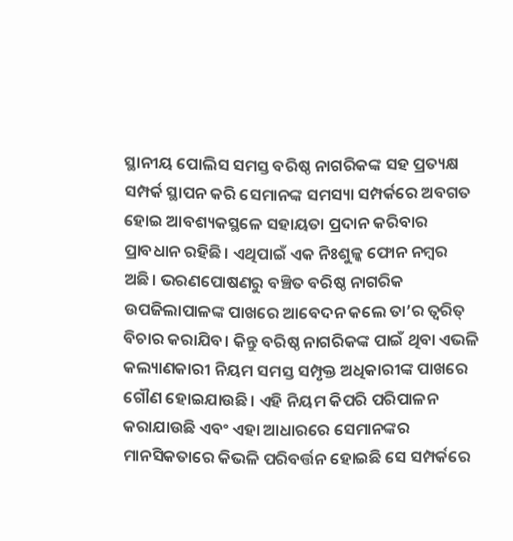ସ୍ଥାନୀୟ ପୋଲିସ ସମସ୍ତ ବରିଷ୍ଠ ନାଗରିକଙ୍କ ସହ ପ୍ରତ୍ୟକ୍ଷ ସମ୍ପର୍କ ସ୍ଥାପନ କରି ସେମାନଙ୍କ ସମସ୍ୟା ସମ୍ପର୍କରେ ଅବଗତ ହୋଇ ଆବଶ୍ୟକସ୍ଥଳେ ସହାୟତା ପ୍ରଦାନ କରିବାର ପ୍ରାବଧାନ ରହିଛି। ଏଥିପାଇଁ ଏକ ନିଃଶୁଳ୍କ ଫୋନ ନମ୍ବର ଅଛି। ଭରଣପୋଷଣରୁ ବଞ୍ଚିତ ବରିଷ୍ଠ ନାଗରିକ ଉପଜିଲାପାଳଙ୍କ ପାଖରେ ଆବେଦନ କଲେ ତା’ର ତ୍ୱରିତ୍‌ ବିଚାର କରାଯିବ। କିନ୍ତୁ ବରିଷ୍ଠ ନାଗରିକଙ୍କ ପାଇଁ ଥିବା ଏଭଳି କଲ୍ୟାଣକାରୀ ନିୟମ ସମସ୍ତ ସମ୍ପୃକ୍ତ ଅଧିକାରୀଙ୍କ ପାଖରେ ଗୌଣ ହୋଇଯାଉଛି। ଏହି ନିୟମ କିପରି ପରିପାଳନ କରାଯାଉଛି ଏବଂ ଏହା ଆଧାରରେ ସେମାନଙ୍କର ମାନସିକତାରେ କିଭଳି ପରିବର୍ତ୍ତନ ହୋଇଛି ସେ ସମ୍ପର୍କରେ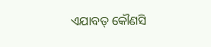ଏଯାବତ୍‌ କୌଣସି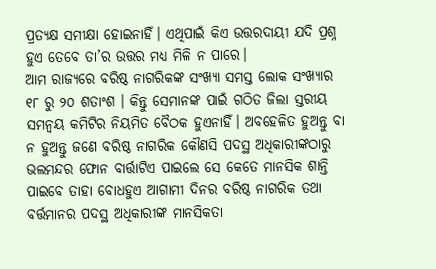ପ୍ରତ୍ୟକ୍ଷ ସମୀକ୍ଷା ହୋଇନାହିଁ। ଏଥିପାଇଁ କିଏ ଉତ୍ତରଦାୟୀ ଯଦି ପ୍ରଶ୍ନ ହୁଏ ତେବେ ତା’ର ଉତ୍ତର ମଧ୍ୟ ମିଳି ନ ପାରେ।
ଆମ ରାଜ୍ୟରେ ବରିଷ୍ଠ ନାଗରିକଙ୍କ ସଂଖ୍ୟା ସମସ୍ତ ଲୋକ ସଂଖ୍ୟାର ୧୮ ରୁ ୨୦ ଶତାଂଶ । କିନ୍ତୁ ସେମାନଙ୍କ ପାଇଁ ଗଠିତ ଜିଲା ସ୍ତରୀୟ ସମନ୍ବୟ କମିଟିର ନିୟମିତ ବୈଠକ ହୁଏନାହିଁ। ଅବହେଳିତ ହୁଅନ୍ତୁ ବା ନ ହୁଅନ୍ତୁ ଜଣେ ବରିଷ୍ଠ ନାଗରିକ କୌଣସି ପଦସ୍ଥ ଅଧିକାରୀଙ୍କଠାରୁ ଭଲମନ୍ଦର ଫୋନ ବାର୍ତ୍ତାଟିଏ ପାଇଲେ ସେ କେତେ ମାନସିକ ଶାନ୍ତି ପାଇବେ ତାହା ବୋଧହୁଏ ଆଗାମୀ ଦିନର ବରିଷ୍ଠ ନାଗରିକ ତଥା ବର୍ତ୍ତମାନର ପଦସ୍ଥ ଅଧିକାରୀଙ୍କ ମାନସିକତା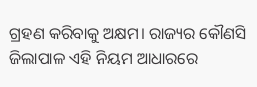ଗ୍ରହଣ କରିବାକୁ ଅକ୍ଷମ। ରାଜ୍ୟର କୌଣସି ଜିଲାପାଳ ଏହି ନିୟମ ଆଧାରରେ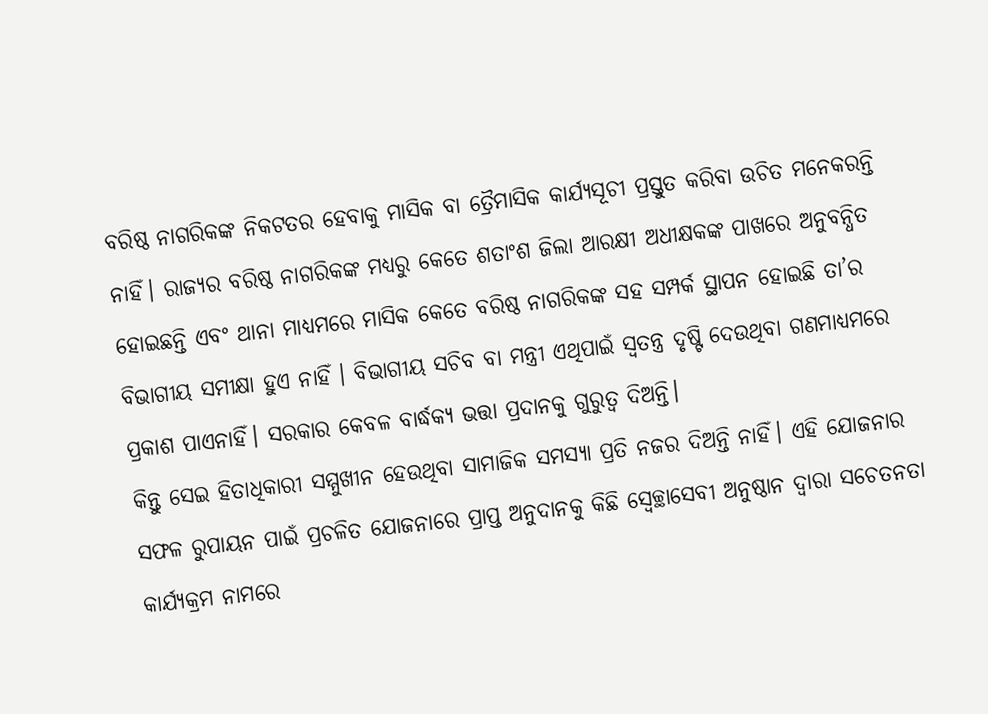ବରିଷ୍ଠ ନାଗରିକଙ୍କ ନିକଟତର ହେବାକୁ ମାସିକ ବା ତ୍ରୈମାସିକ କାର୍ଯ୍ୟସୂଚୀ ପ୍ରସ୍ତୁତ କରିବା ଉଚିତ ମନେକରନ୍ତି ନାହିଁ। ରାଜ୍ୟର ବରିଷ୍ଠ ନାଗରିକଙ୍କ ମଧ୍ୟରୁ କେତେ ଶତାଂଶ ଜିଲା ଆରକ୍ଷୀ ଅଧୀକ୍ଷକଙ୍କ ପାଖରେ ଅନୁବନ୍ଧିତ ହୋଇଛନ୍ତି ଏବଂ ଥାନା ମାଧ୍ୟମରେ ମାସିକ କେତେ ବରିଷ୍ଠ ନାଗରିକଙ୍କ ସହ ସମ୍ପର୍କ ସ୍ଥାପନ ହୋଇଛି ତା’ର ବିଭାଗୀୟ ସମୀକ୍ଷା ହୁଏ ନାହିଁ । ବିଭାଗୀୟ ସଚିବ ବା ମନ୍ତ୍ରୀ ଏଥିପାଇଁ ସ୍ବତନ୍ତ୍ର ଦୃଷ୍ଟି ଦେଉଥିବା ଗଣମାଧ୍ୟମରେ ପ୍ରକାଶ ପାଏନାହିଁ। ସରକାର କେବଳ ବାର୍ଦ୍ଧକ୍ୟ ଭତ୍ତା ପ୍ରଦାନକୁ ଗୁରୁତ୍ୱ ଦିଅନ୍ତି।
କିନ୍ତୁ ସେଇ ହିତାଧିକାରୀ ସମ୍ମୁଖୀନ ହେଉଥିବା ସାମାଜିକ ସମସ୍ୟା ପ୍ରତି ନଜର ଦିଅନ୍ତି ନାହିଁ। ଏହି ଯୋଜନାର ସଫଳ ରୁପାୟନ ପାଇଁ ପ୍ରଚଳିତ ଯୋଜନାରେ ପ୍ରାପ୍ତ ଅନୁଦାନକୁ କିଛି ସ୍ବେଚ୍ଛାସେବୀ ଅନୁଷ୍ଠାନ ଦ୍ୱାରା ସଚେତନତା କାର୍ଯ୍ୟକ୍ରମ ନାମରେ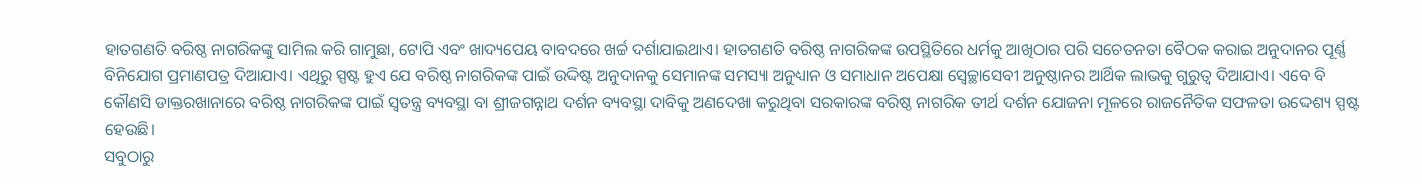ହାତଗଣତି ବରିଷ୍ଠ ନାଗରିକଙ୍କୁ ସାମିଲ କରି ଗାମୁଛା, ଟୋପି ଏବଂ ଖାଦ୍ୟପେୟ ବାବଦରେ ଖର୍ଚ୍ଚ ଦର୍ଶାଯାଇଥାଏ। ହାତଗଣତି ବରିଷ୍ଠ ନାଗରିକଙ୍କ ଉପସ୍ଥିତିରେ ଧର୍ମକୁ ଆଖିଠାର ପରି ସଚେତନତା ବୈଠକ କରାଇ ଅନୁଦାନର ପୂର୍ଣ୍ଣ ବିନିଯୋଗ ପ୍ରମାଣପତ୍ର ଦିଆଯାଏ। ଏଥିରୁ ସ୍ପଷ୍ଟ ହୁଏ ଯେ ବରିଷ୍ଠ ନାଗରିକଙ୍କ ପାଇଁ ଉଦ୍ଦିଷ୍ଟ ଅନୁଦାନକୁ ସେମାନଙ୍କ ସମସ୍ୟା ଅନୁଧ୍ୟାନ ଓ ସମାଧାନ ଅପେକ୍ଷା ସ୍ବେଚ୍ଛାସେବୀ ଅନୁଷ୍ଠାନର ଆର୍ଥିକ ଲାଭକୁ ଗୁରୁତ୍ୱ ଦିଆଯାଏ। ଏବେ ବି କୌଣସି ଡାକ୍ତରଖାନାରେ ବରିଷ୍ଠ ନାଗରିକଙ୍କ ପାଇଁ ସ୍ବତନ୍ତ୍ର ବ୍ୟବସ୍ଥା ବା ଶ୍ରୀଜଗନ୍ନାଥ ଦର୍ଶନ ବ୍ୟବସ୍ଥା ଦାବିକୁ ଅଣଦେଖା କରୁଥିବା ସରକାରଙ୍କ ବରିଷ୍ଠ ନାଗରିକ ତୀର୍ଥ ଦର୍ଶନ ଯୋଜନା ମୂଳରେ ରାଜନୈତିକ ସଫଳତା ଉଦ୍ଦେଶ୍ୟ ସ୍ପଷ୍ଟ ହେଉଛି।
ସବୁଠାରୁ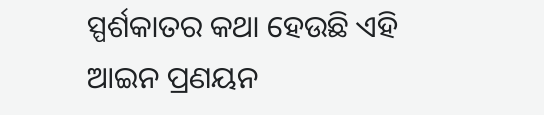ସ୍ପର୍ଶକାତର କଥା ହେଉଛି ଏହି ଆଇନ ପ୍ରଣୟନ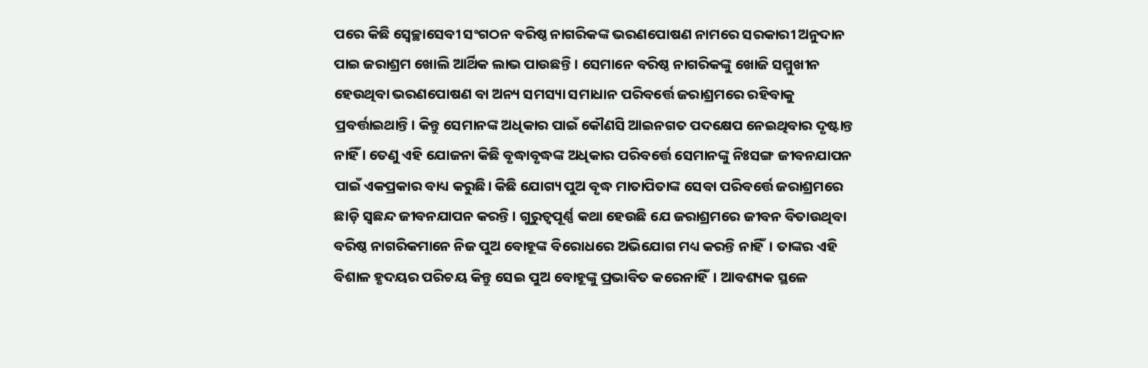ପରେ କିଛି ସ୍ବେଚ୍ଛାସେବୀ ସଂଗଠନ ବରିଷ୍ଠ ନାଗରିକଙ୍କ ଭରଣପୋଷଣ ନାମରେ ସରକାରୀ ଅନୁଦାନ ପାଇ ଜରାଶ୍ରମ ଖୋଲି ଆର୍ଥିକ ଲାଭ ପାଉଛନ୍ତି। ସେମାନେ ବରିଷ୍ଠ ନାଗରିକଙ୍କୁ ଖୋଜି ସମ୍ମୁଖୀନ ହେଉଥିବା ଭରଣପୋଷଣ ବା ଅନ୍ୟ ସମସ୍ୟା ସମାଧାନ ପରିବର୍ତ୍ତେ ଜରାଶ୍ରମରେ ରହିବାକୁ ପ୍ରବର୍ତ୍ତାଇଥାନ୍ତି। କିନ୍ତୁ ସେମାନଙ୍କ ଅଧିକାର ପାଇଁ କୌଣସି ଆଇନଗତ ପଦକ୍ଷେପ ନେଇଥିବାର ଦୃଷ୍ଟାନ୍ତ ନାହିଁ । ତେଣୁ ଏହି ଯୋଜନା କିଛି ବୃଦ୍ଧାବୃଦ୍ଧଙ୍କ ଅଧିକାର ପରିବର୍ତ୍ତେ ସେମାନଙ୍କୁ ନିଃସଙ୍ଗ ଜୀବନଯାପନ ପାଇଁ ଏକପ୍ରକାର ବାଧ୍ୟ କରୁଛି। କିଛି ଯୋଗ୍ୟ ପୁଅ ବୃଦ୍ଧ ମାତାପିତାଙ୍କ ସେବା ପରିବର୍ତ୍ତେ ଜରାଶ୍ରମରେ ଛାଡ଼ି ସ୍ବଛନ୍ଦ ଜୀବନଯାପନ କରନ୍ତି। ଗୁରୁତ୍ୱପୂର୍ଣ୍ଣ କଥା ହେଉଛି ଯେ ଜରାଶ୍ରମରେ ଜୀବନ ବିତାଉଥିବା ବରିଷ୍ଠ ନାଗରିକମାନେ ନିଜ ପୁଅ ବୋହୂଙ୍କ ବିରୋଧରେ ଅଭିଯୋଗ ମଧ୍ୟ କରନ୍ତି ନାହିଁ। ତାଙ୍କର ଏହି ବିଶାଳ ହୃଦୟର ପରିଚୟ କିନ୍ତୁ ସେଇ ପୁଅ ବୋହୂଙ୍କୁ ପ୍ରଭାବିତ କରେନାହିଁ। ଆବଶ୍ୟକ ସ୍ଥଳେ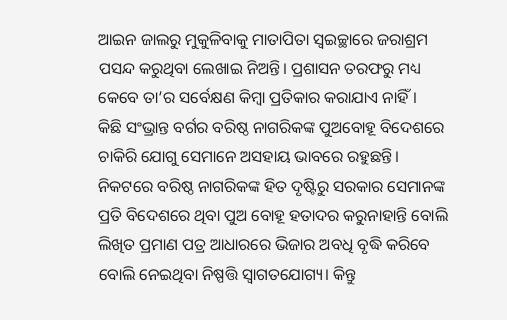ଆଇନ ଜାଲରୁ ମୁକୁଳିବାକୁ ମାତାପିତା ସ୍ବଇଚ୍ଛାରେ ଜରାଶ୍ରମ ପସନ୍ଦ କରୁଥିବା ଲେଖାଇ ନିଅନ୍ତି। ପ୍ରଶାସନ ତରଫରୁ ମଧ୍ୟ କେବେ ତା’ର ସର୍ବେକ୍ଷଣ କିମ୍ବା ପ୍ରତିକାର କରାଯାଏ ନାହିଁ।
କିଛି ସଂଭ୍ରାନ୍ତ ବର୍ଗର ବରିଷ୍ଠ ନାଗରିକଙ୍କ ପୁଅବୋହୂ ବିଦେଶରେ ଚାକିରି ଯୋଗୁ ସେମାନେ ଅସହାୟ ଭାବରେ ରହୁଛନ୍ତି। ନିକଟରେ ବରିଷ୍ଠ ନାଗରିକଙ୍କ ହିତ ଦୃଷ୍ଟିରୁ ସରକାର ସେମାନଙ୍କ ପ୍ରତି ବିଦେଶରେ ଥିବା ପୁଅ ବୋହୂ ହତାଦର କରୁନାହାନ୍ତି ବୋଲି ଲିଖିତ ପ୍ରମାଣ ପତ୍ର ଆଧାରରେ ଭିଜାର ଅବଧି ବୃଦ୍ଧି କରିବେ ବୋଲି ନେଇଥିବା ନିଷ୍ପତ୍ତି ସ୍ବାଗତଯୋଗ୍ୟ। କିନ୍ତୁ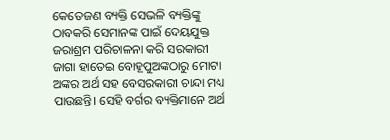କେତେଜଣ ବ୍ୟକ୍ତି ସେଭଳି ବ୍ୟକ୍ତିଙ୍କୁ ଠାବକରି ସେମାନଙ୍କ ପାଇଁ ଦେୟଯୁକ୍ତ ଜରାଶ୍ରମ ପରିଚାଳନା କରି ସରକାରୀ ଜାଗା ହାତେଇ ବୋହୂପୁଅଙ୍କଠାରୁ ମୋଟା ଅଙ୍କର ଅର୍ଥ ସହ ବେସରକାରୀ ଚାନ୍ଦା ମଧ୍ୟ ପାଉଛନ୍ତି। ସେହି ବର୍ଗର ବ୍ୟକ୍ତିମାନେ ଅର୍ଥ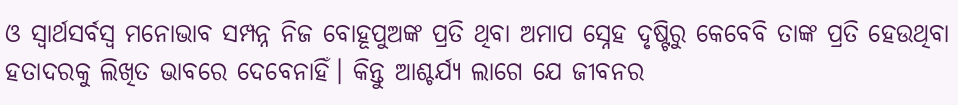ଓ ସ୍ବାର୍ଥସର୍ବସ୍ବ ମନୋଭାବ ସମ୍ପନ୍ନ ନିଜ ବୋହୂପୁଅଙ୍କ ପ୍ରତି ଥିବା ଅମାପ ସ୍ନେହ ଦୃଷ୍ଟିରୁ କେବେବି ତାଙ୍କ ପ୍ରତି ହେଉଥିବା ହତାଦରକୁ ଲିଖିତ ଭାବରେ ଦେବେନାହିଁ। କିନ୍ତୁ ଆଶ୍ଚର୍ଯ୍ୟ ଲାଗେ ଯେ ଜୀବନର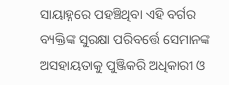ସାୟାହ୍ନରେ ପହଞ୍ଚିଥିବା ଏହି ବର୍ଗର ବ୍ୟକ୍ତିଙ୍କ ସୁରକ୍ଷା ପରିବର୍ତ୍ତେ ସେମାନଙ୍କ ଅସହାୟତାକୁ ପୁଞ୍ଜିକରି ଅଧିକାରୀ ଓ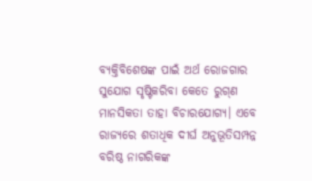ବ୍ୟକ୍ତିବିଶେଷଙ୍କ ପାଇଁ ଅର୍ଥ ରୋଜଗାର ସୁଯୋଗ ସୃଷ୍ଟିକରିବା କେତେ ରୁଗ୍‌ଣ ମାନସିକତା ତାହା ବିଚାରଯୋଗ୍ୟ। ଏବେ ରାଜ୍ୟରେ ଶତାଧିକ ଦୀର୍ଘ ଅନୁଭୂତିସମ୍ପନ୍ନ ବରିଷ୍ଠ ନାଗରିକଙ୍କ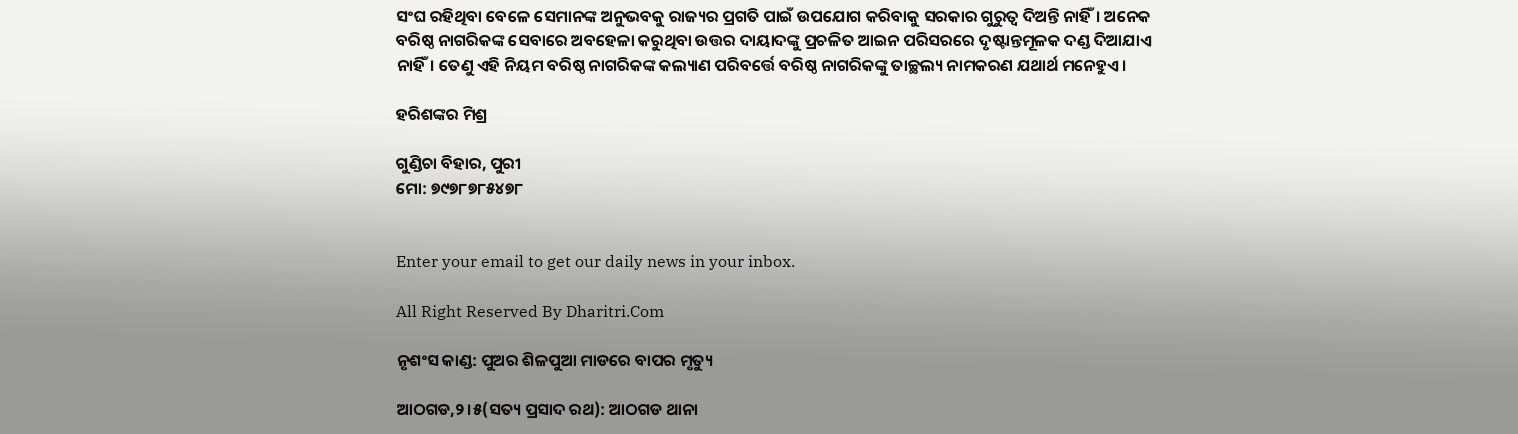ସଂଘ ରହିଥିବା ବେଳେ ସେମାନଙ୍କ ଅନୁଭବକୁ ରାଜ୍ୟର ପ୍ରଗତି ପାଇଁ ଉପଯୋଗ କରିବାକୁ ସରକାର ଗୁରୁତ୍ୱ ଦିଅନ୍ତି ନାହିଁ। ଅନେକ ବରିଷ୍ଠ ନାଗରିକଙ୍କ ସେବାରେ ଅବହେଳା କରୁଥିବା ଉତ୍ତର ଦାୟାଦଙ୍କୁ ପ୍ରଚଳିତ ଆଇନ ପରିସରରେ ଦୃଷ୍ଟାନ୍ତମୂଳକ ଦଣ୍ଡ ଦିଆଯାଏ ନାହିଁ। ତେଣୁ ଏହି ନିୟମ ବରିଷ୍ଠ ନାଗରିକଙ୍କ କଲ୍ୟାଣ ପରିବର୍ତ୍ତେ ବରିଷ୍ଠ ନାଗରିକଙ୍କୁ ତାଚ୍ଛଲ୍ୟ ନାମକରଣ ଯଥାର୍ଥ ମନେହୁଏ।

ହରିଶଙ୍କର ମିଶ୍ର

ଗୁଣ୍ଡିଚା ବିହାର, ପୁରୀ
ମୋ: ୭୯୭୮୭୮୫୪୭୮


Enter your email to get our daily news in your inbox.

All Right Reserved By Dharitri.Com

ନୃଶଂସ କାଣ୍ଡ: ପୁଅର ଶିଳପୁଆ ମାଡରେ ବାପର ମୃତ୍ୟୁ

ଆଠଗଡ,୨।୫(ସତ୍ୟ ପ୍ରସାଦ ରଥ): ଆଠଗଡ ଥାନା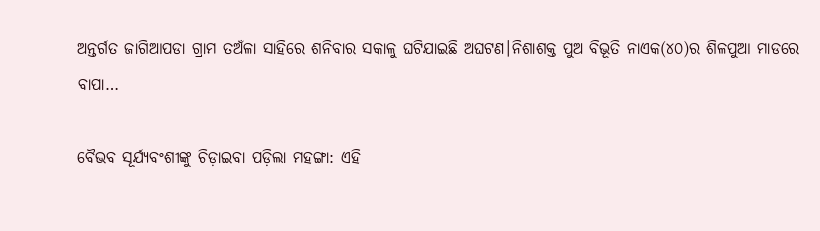ଅନ୍ତର୍ଗତ ଜାଗିଆପଡା ଗ୍ରାମ ତଅଁଳା ସାହିରେ ଶନିବାର ସକାଳୁ ଘଟିଯାଇଛି ଅଘଟଣ।ନିଶାଶକ୍ତ ପୁଅ ବିଭୂତି ନାଏକ(୪୦)ର ଶିଳପୁଆ ମାଡରେ ବାପା…

ବୈଭବ ସୂର୍ଯ୍ୟବଂଶୀଙ୍କୁ ଚିଡ଼ାଇବା ପଡ଼ିଲା ମହଙ୍ଗା: ଏହି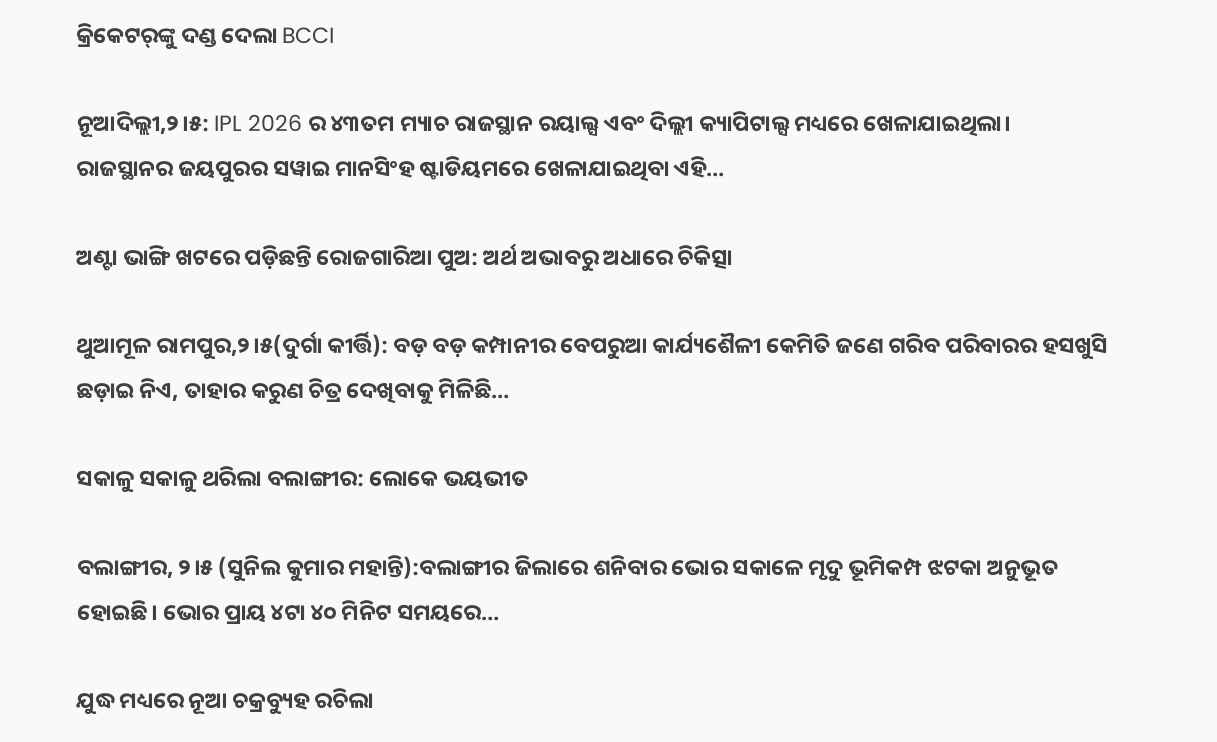କ୍ରିକେଟର୍‌ଙ୍କୁ ଦଣ୍ଡ ଦେଲା BCCI

ନୂଆଦିଲ୍ଲୀ,୨।୫: IPL 2026 ର ୪୩ତମ ମ୍ୟାଚ ରାଜସ୍ଥାନ ରୟାଲ୍ସ ଏବଂ ଦିଲ୍ଲୀ କ୍ୟାପିଟାଲ୍ସ ମଧ୍ୟରେ ଖେଳାଯାଇଥିଲା। ରାଜସ୍ଥାନର ଜୟପୁରର ସୱାଇ ମାନସିଂହ ଷ୍ଟାଡିୟମରେ ଖେଳାଯାଇଥିବା ଏହି…

ଅଣ୍ଟା ଭାଙ୍ଗି ଖଟରେ ପଡ଼ିଛନ୍ତି ରୋଜଗାରିଆ ପୁଅ: ଅର୍ଥ ଅଭାବରୁ ଅଧାରେ ଚିକିତ୍ସା

ଥୁଆମୂଳ ରାମପୁର,୨।୫(ଦୁର୍ଗା କୀର୍ତ୍ତି): ବଡ଼ ବଡ଼ କମ୍ପାନୀର ବେପରୁଆ କାର୍ଯ୍ୟଶୈଳୀ କେମିତି ଜଣେ ଗରିବ ପରିବାରର ହସଖୁସି ଛଡ଼ାଇ ନିଏ, ତାହାର କରୁଣ ଚିତ୍ର ଦେଖିବାକୁ ମିଳିଛି…

ସକାଳୁ ସକାଳୁ ଥରିଲା ବଲାଙ୍ଗୀର: ଲୋକେ ଭୟଭୀତ

ବଲାଙ୍ଗୀର, ୨।୫ (ସୁନିଲ କୁମାର ମହାନ୍ତି):ବଲାଙ୍ଗୀର ଜିଲାରେ ଶନିବାର ଭୋର ସକାଳେ ମୃଦୁ ଭୂମିକମ୍ପ ଝଟକା ଅନୁଭୂତ ହୋଇଛି। ଭୋର ପ୍ରାୟ ୪ଟା ୪୦ ମିନିଟ ସମୟରେ…

ଯୁଦ୍ଧ ମଧ୍ୟରେ ନୂଆ ଚକ୍ରବ୍ୟୁହ ରଚିଲା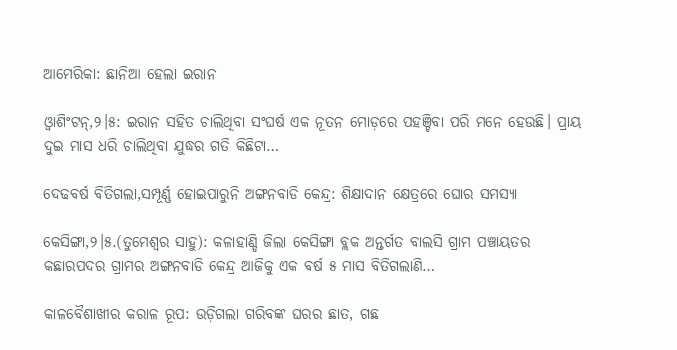ଆମେରିକା: ଛାନିଆ ହେଲା ଇରାନ

ଓ୍ବାଶିଂଟନ୍‌,୨।୫: ଇରାନ ସହିତ ଚାଲିଥିବା ସଂଘର୍ଷ ଏକ ନୂତନ ମୋଡ଼ରେ ପହଞ୍ଚିବା ପରି ମନେ ହେଉଛି। ପ୍ରାୟ ଦୁଇ ମାସ ଧରି ଚାଲିଥିବା ଯୁଦ୍ଧର ଗତି କିଛିଟା…

ଦେଢବର୍ଷ ବିତିଗଲା,ସମ୍ପୂର୍ଣ୍ଣ ହୋଇପାରୁନି ଅଙ୍ଗନବାଡି କେନ୍ଦ୍ର: ଶିକ୍ଷାଦାନ କ୍ଷେତ୍ରରେ ଘୋର ସମସ୍ୟା

କେସିଙ୍ଗା,୨।୫.(ତୁମେଶ୍ୱର ସାହୁ): କଳାହାଣ୍ଡି ଜିଲା କେସିଙ୍ଗା ବ୍ଲକ ଅନ୍ତର୍ଗତ ବାଲସି ଗ୍ରାମ ପଞ୍ଚାୟତର କଛାରପଦର ଗ୍ରାମର ଅଙ୍ଗନବାଡି କେନ୍ଦ୍ର ଆଜିକୁ ଏକ ବର୍ଷ ୫ ମାସ ବିତିଗଲାଣି…

କାଳବୈଶାଖୀର କରାଳ ରୂପ: ଉଡ଼ିଗଲା ଗରିବଙ୍କ ଘରର ଛାତ, ଗଛ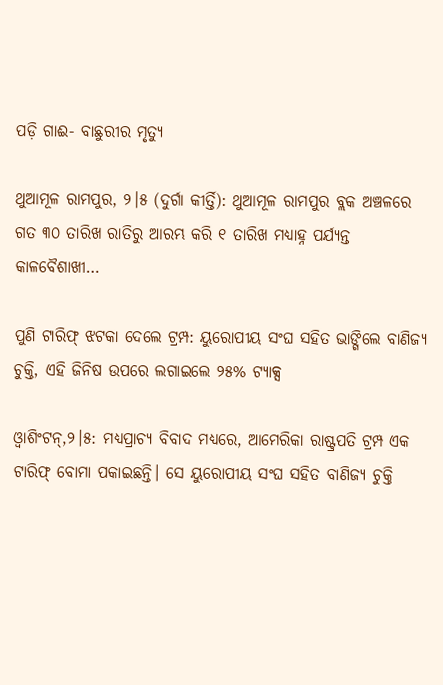ପଡ଼ି ଗାଈ- ବାଛୁରୀର ମୃତ୍ୟୁ

ଥୁଆମୂଳ ରାମପୁର, ୨।୫ (ଦୁର୍ଗା କୀର୍ତ୍ତି): ଥୁଆମୂଳ ରାମପୁର ବ୍ଲକ ଅଞ୍ଚଳରେ ଗତ ୩୦ ତାରିଖ ରାତିରୁ ଆରମ୍ଭ କରି ୧ ତାରିଖ ମଧ୍ୟାହ୍ନ ପର୍ଯ୍ୟନ୍ତ କାଳବୈଶାଖୀ…

ପୁଣି ଟାରିଫ୍‌ ଝଟକା ଦେଲେ ଟ୍ରମ୍ପ: ୟୁରୋପୀୟ ସଂଘ ସହିତ ଭାଙ୍ଗିଲେ ବାଣିଜ୍ୟ ଚୁକ୍ତି, ଏହି ଜିନିଷ ଉପରେ ଲଗାଇଲେ ୨୫% ଟ୍ୟାକ୍ସ

ଓ୍ବାଶିଂଟନ୍‌,୨।୫: ମଧ୍ୟପ୍ରାଚ୍ୟ ବିବାଦ ମଧ୍ୟରେ, ଆମେରିକା ରାଷ୍ଟ୍ରପତି ଟ୍ରମ୍ପ ଏକ ଟାରିଫ୍‌ ବୋମା ପକାଇଛନ୍ତି। ସେ ୟୁରୋପୀୟ ସଂଘ ସହିତ ବାଣିଜ୍ୟ ଚୁକ୍ତି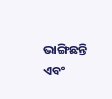ଭାଙ୍ଗିଛନ୍ତି ଏବଂ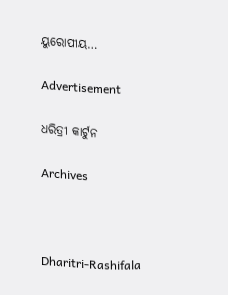ୟୁରୋପୀୟ…

Advertisement

ଧରିତ୍ରୀ କାର୍ଟୁନ

Archives



Dharitri-Rashifala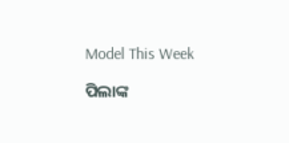Model This Week

ପିଲାଙ୍କ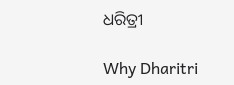ଧରିତ୍ରୀ

Why Dharitri